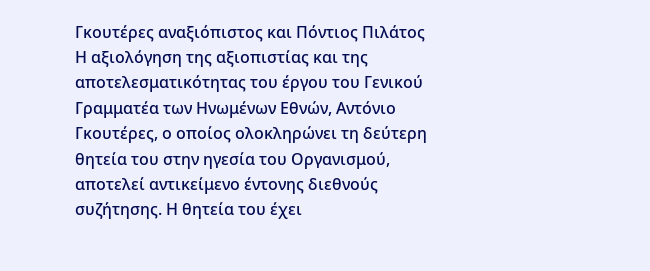Γκουτέρες αναξιόπιστος και Πόντιος Πιλάτος
Η αξιολόγηση της αξιοπιστίας και της αποτελεσματικότητας του έργου του Γενικού Γραμματέα των Ηνωμένων Εθνών, Αντόνιο Γκουτέρες, ο οποίος ολοκληρώνει τη δεύτερη θητεία του στην ηγεσία του Οργανισμού, αποτελεί αντικείμενο έντονης διεθνούς συζήτησης. Η θητεία του έχει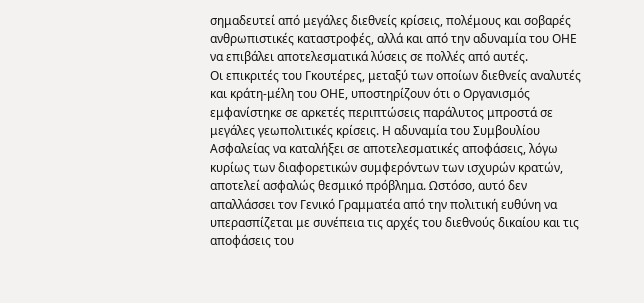σημαδευτεί από μεγάλες διεθνείς κρίσεις, πολέμους και σοβαρές ανθρωπιστικές καταστροφές, αλλά και από την αδυναμία του ΟΗΕ να επιβάλει αποτελεσματικά λύσεις σε πολλές από αυτές.
Οι επικριτές του Γκουτέρες, μεταξύ των οποίων διεθνείς αναλυτές και κράτη-μέλη του ΟΗΕ, υποστηρίζουν ότι ο Οργανισμός εμφανίστηκε σε αρκετές περιπτώσεις παράλυτος μπροστά σε μεγάλες γεωπολιτικές κρίσεις. Η αδυναμία του Συμβουλίου Ασφαλείας να καταλήξει σε αποτελεσματικές αποφάσεις, λόγω κυρίως των διαφορετικών συμφερόντων των ισχυρών κρατών, αποτελεί ασφαλώς θεσμικό πρόβλημα. Ωστόσο, αυτό δεν απαλλάσσει τον Γενικό Γραμματέα από την πολιτική ευθύνη να υπερασπίζεται με συνέπεια τις αρχές του διεθνούς δικαίου και τις αποφάσεις του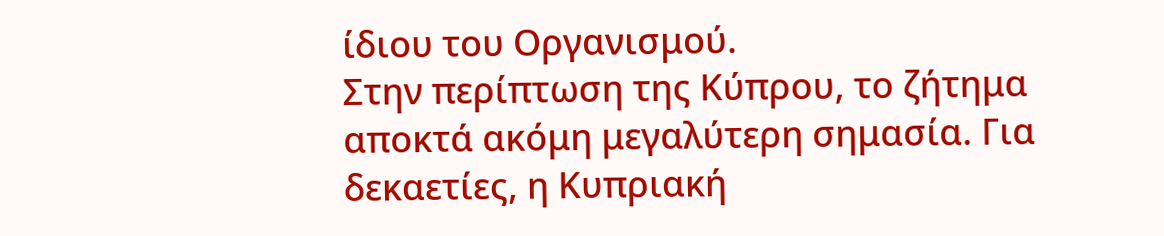ίδιου του Οργανισμού.
Στην περίπτωση της Κύπρου, το ζήτημα αποκτά ακόμη μεγαλύτερη σημασία. Για δεκαετίες, η Κυπριακή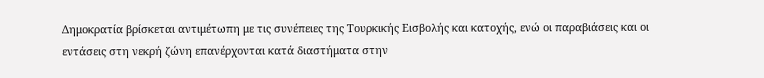Δημοκρατία βρίσκεται αντιμέτωπη με τις συνέπειες της Τουρκικής Εισβολής και κατοχής, ενώ οι παραβιάσεις και οι εντάσεις στη νεκρή ζώνη επανέρχονται κατά διαστήματα στην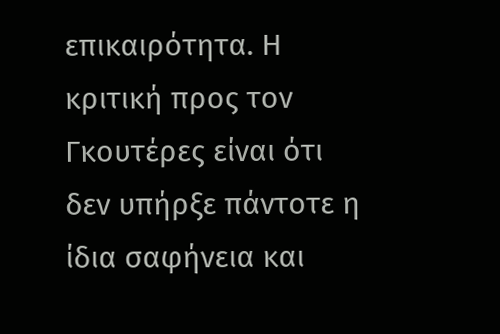επικαιρότητα. Η κριτική προς τον Γκουτέρες είναι ότι δεν υπήρξε πάντοτε η ίδια σαφήνεια και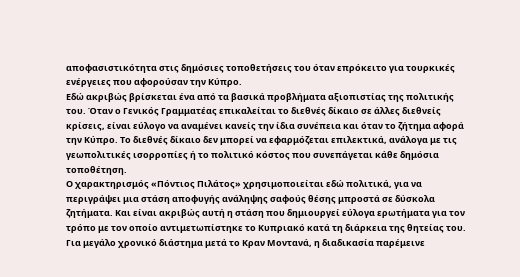αποφασιστικότητα στις δημόσιες τοποθετήσεις του όταν επρόκειτο για τουρκικές ενέργειες που αφορούσαν την Κύπρο.
Εδώ ακριβώς βρίσκεται ένα από τα βασικά προβλήματα αξιοπιστίας της πολιτικής του. Όταν ο Γενικός Γραμματέας επικαλείται το διεθνές δίκαιο σε άλλες διεθνείς κρίσεις, είναι εύλογο να αναμένει κανείς την ίδια συνέπεια και όταν το ζήτημα αφορά την Κύπρο. Το διεθνές δίκαιο δεν μπορεί να εφαρμόζεται επιλεκτικά, ανάλογα με τις γεωπολιτικές ισορροπίες ή το πολιτικό κόστος που συνεπάγεται κάθε δημόσια τοποθέτηση.
Ο χαρακτηρισμός «Πόντιος Πιλάτος» χρησιμοποιείται εδώ πολιτικά, για να περιγράψει μια στάση αποφυγής ανάληψης σαφούς θέσης μπροστά σε δύσκολα ζητήματα. Και είναι ακριβώς αυτή η στάση που δημιουργεί εύλογα ερωτήματα για τον τρόπο με τον οποίο αντιμετωπίστηκε το Κυπριακό κατά τη διάρκεια της θητείας του. Για μεγάλο χρονικό διάστημα μετά το Κραν Μοντανά, η διαδικασία παρέμεινε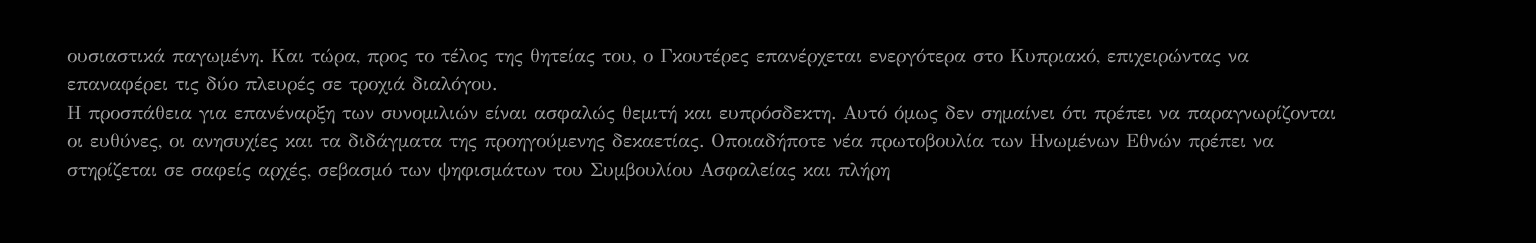ουσιαστικά παγωμένη. Και τώρα, προς το τέλος της θητείας του, ο Γκουτέρες επανέρχεται ενεργότερα στο Κυπριακό, επιχειρώντας να επαναφέρει τις δύο πλευρές σε τροχιά διαλόγου.
Η προσπάθεια για επανέναρξη των συνομιλιών είναι ασφαλώς θεμιτή και ευπρόσδεκτη. Αυτό όμως δεν σημαίνει ότι πρέπει να παραγνωρίζονται οι ευθύνες, οι ανησυχίες και τα διδάγματα της προηγούμενης δεκαετίας. Οποιαδήποτε νέα πρωτοβουλία των Ηνωμένων Εθνών πρέπει να στηρίζεται σε σαφείς αρχές, σεβασμό των ψηφισμάτων του Συμβουλίου Ασφαλείας και πλήρη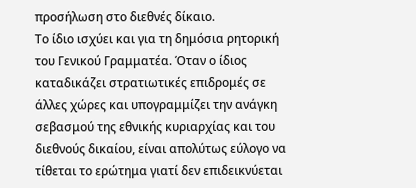προσήλωση στο διεθνές δίκαιο.
Το ίδιο ισχύει και για τη δημόσια ρητορική του Γενικού Γραμματέα. Όταν ο ίδιος καταδικάζει στρατιωτικές επιδρομές σε άλλες χώρες και υπογραμμίζει την ανάγκη σεβασμού της εθνικής κυριαρχίας και του διεθνούς δικαίου, είναι απολύτως εύλογο να τίθεται το ερώτημα γιατί δεν επιδεικνύεται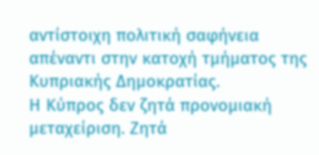αντίστοιχη πολιτική σαφήνεια απέναντι στην κατοχή τμήματος της Κυπριακής Δημοκρατίας.
Η Κύπρος δεν ζητά προνομιακή μεταχείριση. Ζητά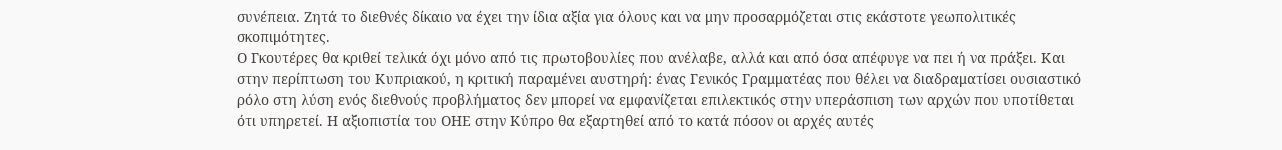συνέπεια. Ζητά το διεθνές δίκαιο να έχει την ίδια αξία για όλους και να μην προσαρμόζεται στις εκάστοτε γεωπολιτικές σκοπιμότητες.
Ο Γκουτέρες θα κριθεί τελικά όχι μόνο από τις πρωτοβουλίες που ανέλαβε, αλλά και από όσα απέφυγε να πει ή να πράξει. Και στην περίπτωση του Κυπριακού, η κριτική παραμένει αυστηρή: ένας Γενικός Γραμματέας που θέλει να διαδραματίσει ουσιαστικό ρόλο στη λύση ενός διεθνούς προβλήματος δεν μπορεί να εμφανίζεται επιλεκτικός στην υπεράσπιση των αρχών που υποτίθεται ότι υπηρετεί. Η αξιοπιστία του ΟΗΕ στην Κύπρο θα εξαρτηθεί από το κατά πόσον οι αρχές αυτές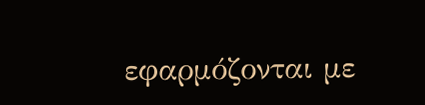εφαρμόζονται με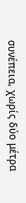συνέπεια, χωρίς δύο μέτρα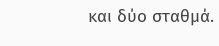και δύο σταθμά.